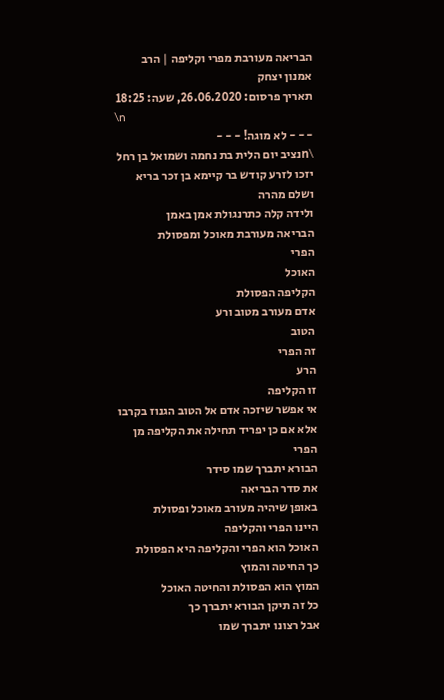הבריאה מעורבת מפרי וקליפה | הרב אמנון יצחק
תאריך פרסום: 26.06.2020, שעה: 18:25
\n
- - - לא מוגה! - - -
\nנציב יום הלית בת נחמה ושמואל בן רחל יזכו לזרע קודש בר קיימא בן זכר בריא ושלם מהרה
ולידה קלה כתרנגולת אמן באמן
הבריאה מעורבת מאוכל ומפסולת
הפרי
האוכל
הקליפה הפסולת
אדם מעורב מטוב ורע
הטוב
זה הפרי
הרע
זו הקליפה
אי אפשר שיזכה אדם אל הטוב הגנוז בקרבו
אלא אם כן יפריד תחילה את הקליפה מן הפרי
הבורא יתברך שמו סידר
את סדר הבריאה
באופן שיהיה מעורב מאוכל ופסולת
היינו הפרי והקליפה
האוכל הוא הפרי והקליפה היא הפסולת
כך החיטה והמוץ
המוץ הוא הפסולת והחיטה האוכל
כל זה תיקן הבורא יתברך כך
אבל רצונו יתברך שמו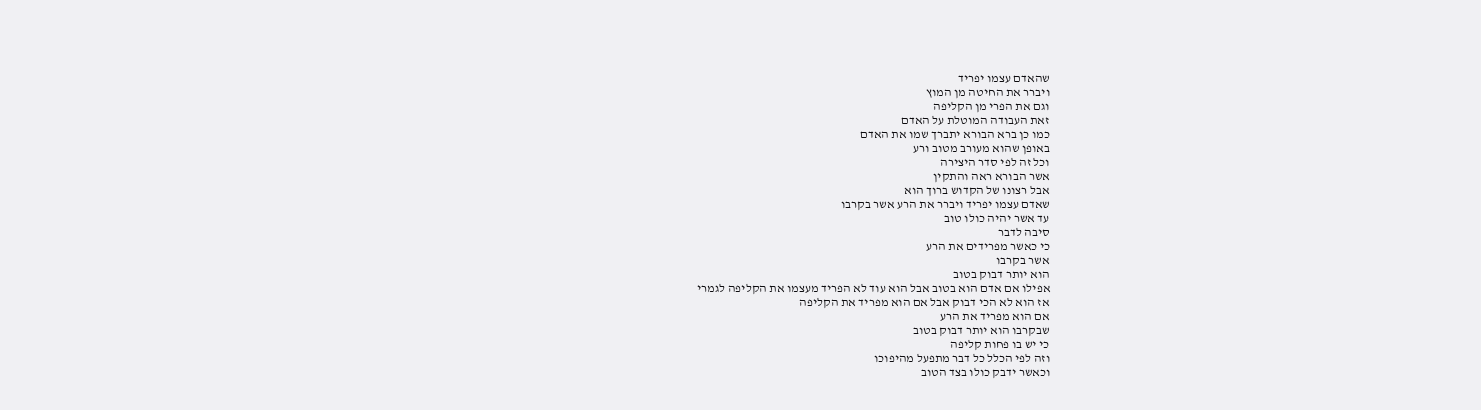שהאדם עצמו יפריד
ויברר את החיטה מן המוץ
וגם את הפרי מן הקליפה
זאת העבודה המוטלת על האדם
כמו כן ברא הבורא יתברך שמו את האדם
באופן שהוא מעורב מטוב ורע
וכל זה לפי סדר היצירה
אשר הבורא ראה והתקין
אבל רצונו של הקדוש ברוך הוא
שאדם עצמו יפריד ויברר את הרע אשר בקרבו
עד אשר יהיה כולו טוב
סיבה לדבר
כי כאשר מפרידים את הרע
אשר בקרבו
הוא יותר דבוק בטוב
אפילו אם אדם הוא בטוב אבל הוא עוד לא הפריד מעצמו את הקליפה לגמרי
אז הוא לא הכי דבוק אבל אם הוא מפריד את הקליפה
אם הוא מפריד את הרע
שבקרבו הוא יותר דבוק בטוב
כי יש בו פחות קליפה
וזה לפי הכלל כל דבר מתפעל מהיפוכו
וכאשר ידבק כולו בצד הטוב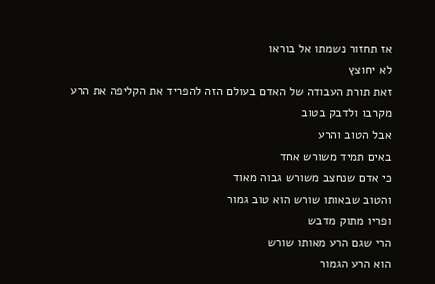אז תחזור נשמתו אל בוראו
לא יחוצץ
זאת תורת העבודה של האדם בעולם הזה להפריד את הקליפה את הרע
מקרבו ולדבק בטוב
אבל הטוב והרע
באים תמיד משורש אחד
כי אדם שנחצב משורש גבוה מאוד
והטוב שבאותו שורש הוא טוב גמור
ופריו מתוק מדבש
הרי שגם הרע מאותו שורש
הוא הרע הגמור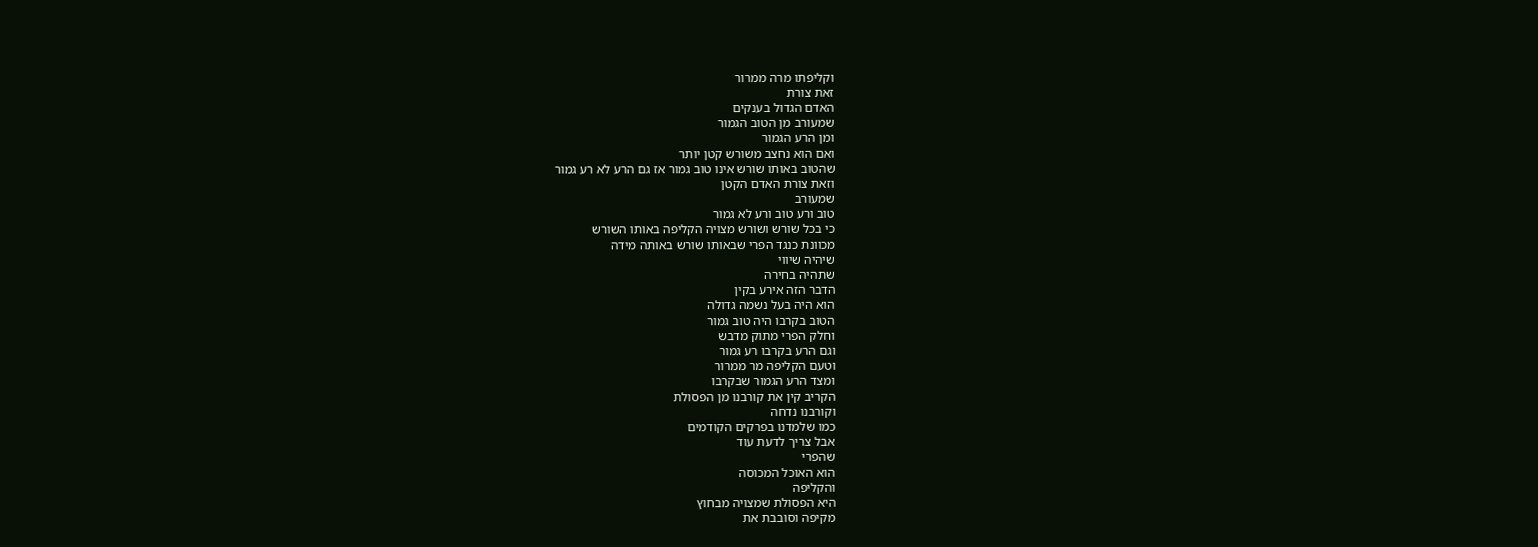וקליפתו מרה ממרור
זאת צורת
האדם הגדול בענקים
שמעורב מן הטוב הגמור
ומן הרע הגמור
ואם הוא נחצב משורש קטן יותר
שהטוב באותו שורש אינו טוב גמור אז גם הרע לא רע גמור
וזאת צורת האדם הקטן
שמעורב
טוב ורע טוב ורע לא גמור
כי בכל שורש ושורש מצויה הקליפה באותו השורש
מכוונת כנגד הפרי שבאותו שורש באותה מידה
שיהיה שיווי
שתהיה בחירה
הדבר הזה אירע בקין
הוא היה בעל נשמה גדולה
הטוב בקרבו היה טוב גמור
וחלק הפרי מתוק מדבש
וגם הרע בקרבו רע גמור
וטעם הקליפה מר ממרור
ומצד הרע הגמור שבקרבו
הקריב קין את קורבנו מן הפסולת
וקורבנו נדחה
כמו שלמדנו בפרקים הקודמים
אבל צריך לדעת עוד
שהפרי
הוא האוכל המכוסה
והקליפה
היא הפסולת שמצויה מבחוץ
מקיפה וסובבת את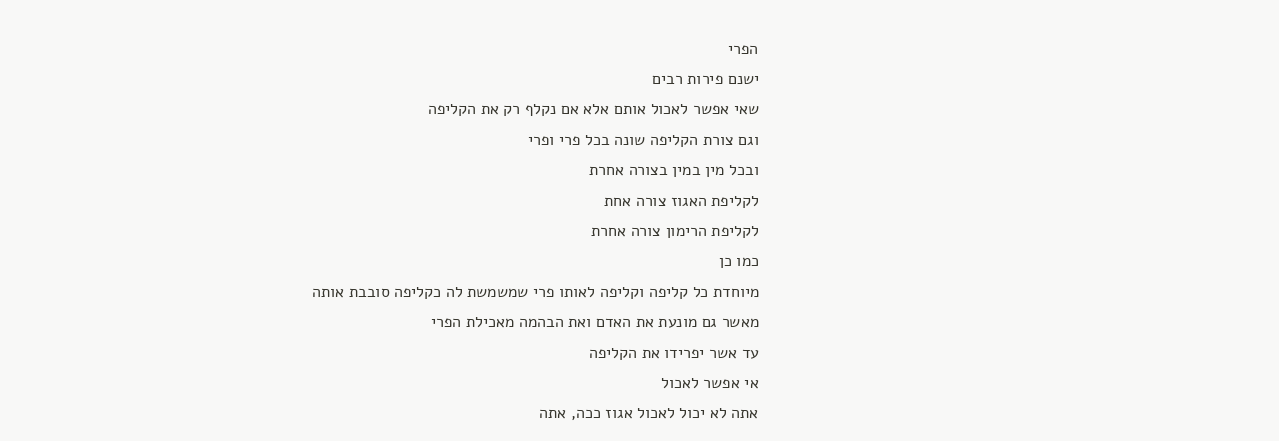הפרי
ישנם פירות רבים
שאי אפשר לאכול אותם אלא אם נקלף רק את הקליפה
וגם צורת הקליפה שונה בכל פרי ופרי
ובכל מין במין בצורה אחרת
לקליפת האגוז צורה אחת
לקליפת הרימון צורה אחרת
כמו כן
מיוחדת כל קליפה וקליפה לאותו פרי שמשמשת לה כקליפה סובבת אותה
מאשר גם מונעת את האדם ואת הבהמה מאכילת הפרי
עד אשר יפרידו את הקליפה
אי אפשר לאכול
אתה לא יכול לאכול אגוז ככה, אתה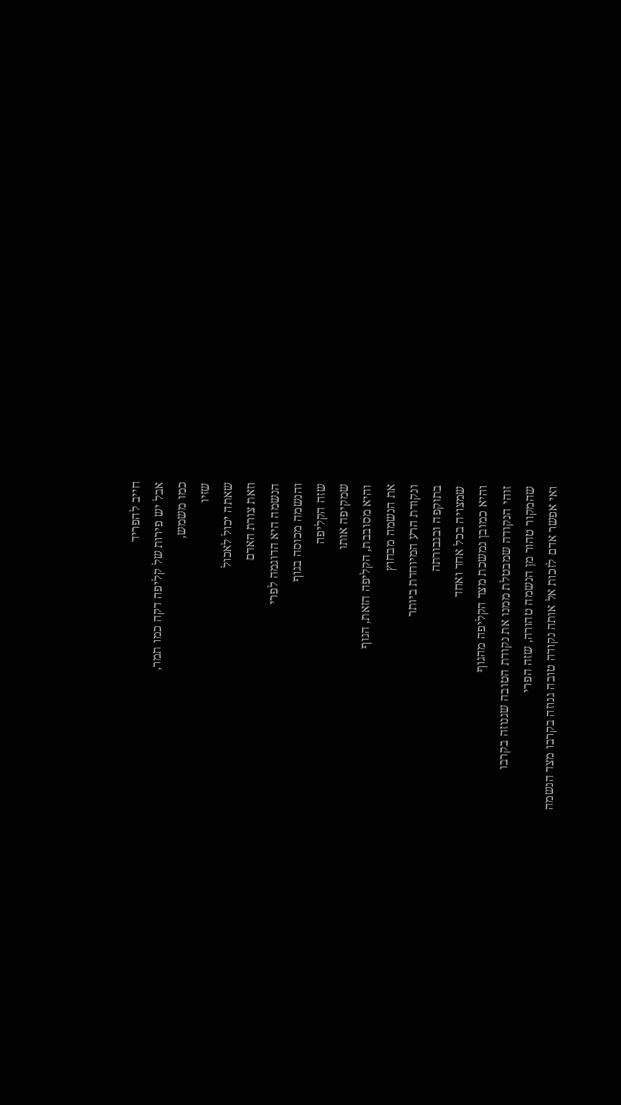חייב להפריד
אבל יש פירות של קליפה דקה כמו תמר,
כמו משמש,
שזיו
שאתה יכול לאכול
וזאת צורת האדם
הנשמה היא הדוגמה לפרי
והנשמה מכוסה בגוף
שזה הקליפה
שמקיפה אותו
והיא מסובבת, הקליפה הזאת, הגוף
את הנשמה מבחוץ
ונקודת הרע המיוחדת ביותר
בתוקפה ובגבורתה
שמצויה בכל אחד ואחד
והיא כמובן נמשכת מצד הקליפה מהגוף
זוהי הנקודה שמבטלת ממנו את נקודת הטובה שגנוזה בקרבו
שהמקור טהור מן הנשמה טהורה, שזה הפרי
ואי אפשר אדם לזכות אל אותה נקודה טובה גנוזה בקרבו מצד הנשמה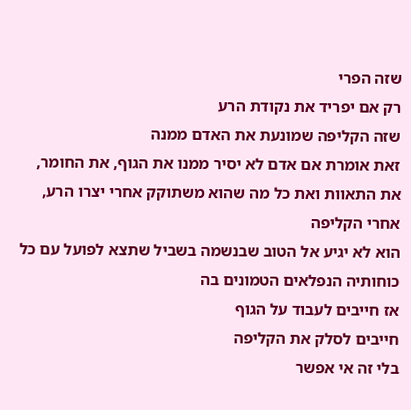שזה הפרי
רק אם יפריד את נקודת הרע
שזה הקליפה שמונעת את האדם ממנה
זאת אומרת אם אדם לא יסיר ממנו את הגוף, את החומר, את התאוות ואת כל מה שהוא משתוקק אחרי יצרו הרע, אחרי הקליפה
הוא לא יגיע אל הטוב שבנשמה בשביל שתצא לפועל עם כל כוחותיה הנפלאים הטמונים בה
אז חייבים לעבוד על הגוף
חייבים לסלק את הקליפה
בלי זה אי אפשר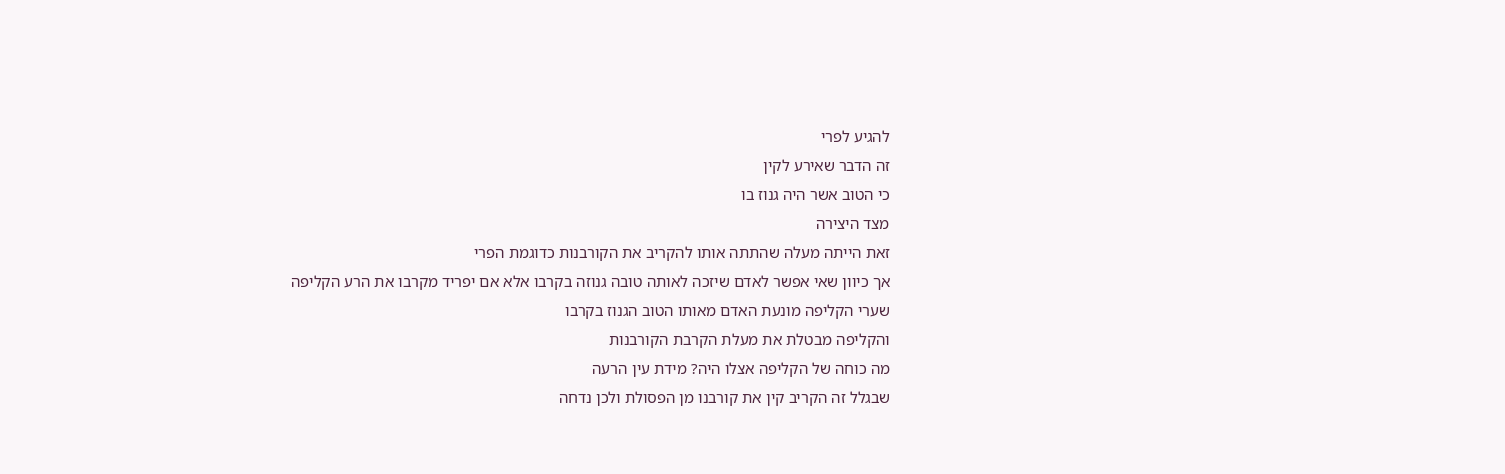להגיע לפרי
זה הדבר שאירע לקין
כי הטוב אשר היה גנוז בו
מצד היצירה
זאת הייתה מעלה שהתתה אותו להקריב את הקורבנות כדוגמת הפרי
אך כיוון שאי אפשר לאדם שיזכה לאותה טובה גנוזה בקרבו אלא אם יפריד מקרבו את הרע הקליפה
שערי הקליפה מונעת האדם מאותו הטוב הגנוז בקרבו
והקליפה מבטלת את מעלת הקרבת הקורבנות
מה כוחה של הקליפה אצלו היה? מידת עין הרעה
שבגלל זה הקריב קין את קורבנו מן הפסולת ולכן נדחה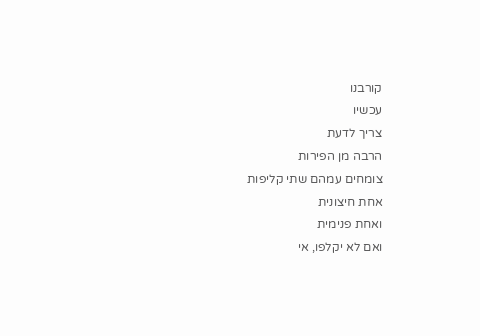קורבנו
עכשיו
צריך לדעת
הרבה מן הפירות
צומחים עמהם שתי קליפות
אחת חיצונית
ואחת פנימית
ואם לא יקלפו, אי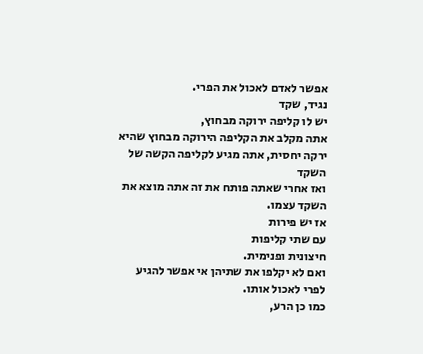אפשר לאדם לאכול את הפרי.
נגיד, שקד
יש לו קליפה ירוקה מבחוץ,
אתה מקלב את הקליפה הירוקה מבחוץ שהיא ירקה יחסית, אתה מגיע לקליפה הקשה של השקד
ואז אחרי שאתה פותח את זה אתה מוצא את השקד עצמו.
אז יש פירות
עם שתי קליפות
חיצונית ופנימית.
ואם לא יקלפו את שתיהן אי אפשר להגיע לפרי לאכול אותו.
כמו כן הרע,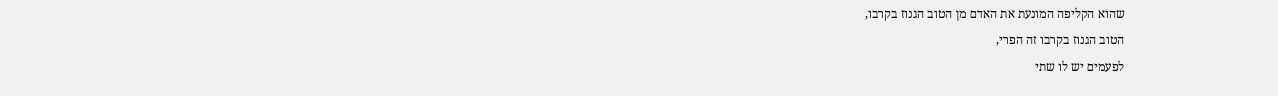שהוא הקליפה המונעת את האדם מן הטוב הגנוז בקרבו,
הטוב הגנוז בקרבו זה הפרי,
לפעמים יש לו שתי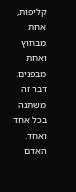קליפות,
אחת מבחוץ
ואחת מבפנים.
דבר זה משתנה
בכל אחד ואחד.
האדם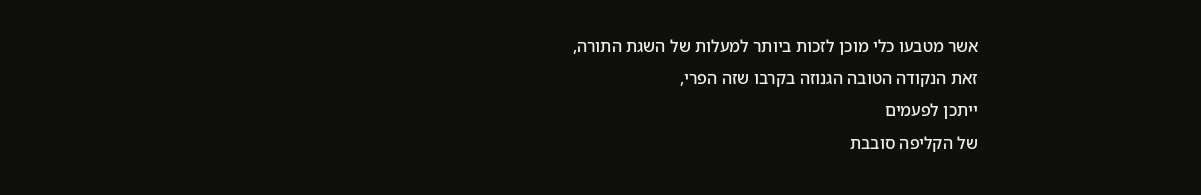אשר מטבעו כלי מוכן לזכות ביותר למעלות של השגת התורה,
זאת הנקודה הטובה הגנוזה בקרבו שזה הפרי,
ייתכן לפעמים
של הקליפה סובבת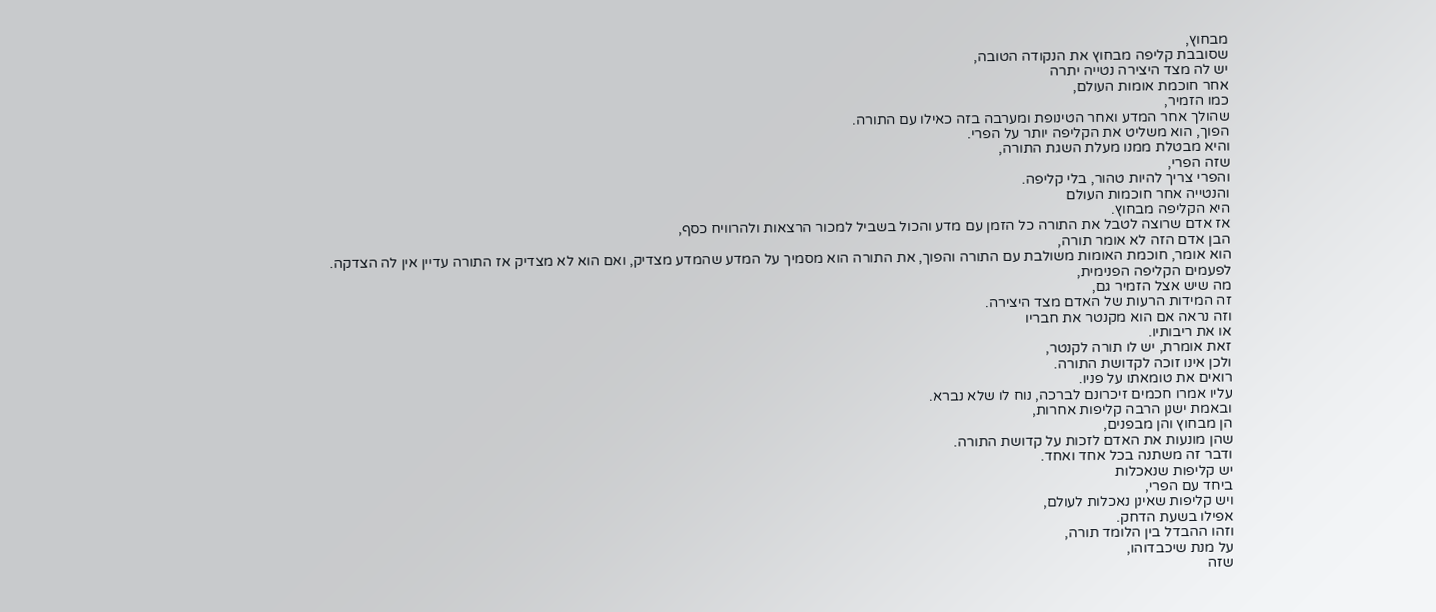מבחוץ,
שסובבת קליפה מבחוץ את הנקודה הטובה,
יש לה מצד היצירה נטייה יתרה
אחר חוכמת אומות העולם,
כמו הזמיר,
שהולך אחר המדע ואחר הטינופת ומערבה בזה כאילו עם התורה.
הפוך, הוא משליט את הקליפה יותר על הפרי.
והיא מבטלת ממנו מעלת השגת התורה,
שזה הפרי,
והפרי צריך להיות טהור, בלי קליפה.
והנטייה אחר חוכמות העולם
היא הקליפה מבחוץ.
אז אדם שרוצה לטבל את התורה כל הזמן עם מדע והכול בשביל למכור הרצאות ולהרוויח כסף,
הבן אדם הזה לא אומר תורה,
הוא אומר, חוכמת האומות משולבת עם התורה והפוך, את התורה הוא מסמיך על המדע שהמדע מצדיק, ואם הוא לא מצדיק אז התורה עדיין אין לה הצדקה.
לפעמים הקליפה הפנימית,
מה שיש אצל הזמיר גם,
זה המידות הרעות של האדם מצד היצירה.
וזה נראה אם הוא מקנטר את חבריו
או את ריבותיו.
זאת אומרת, יש לו תורה לקנטר,
ולכן אינו זוכה לקדושת התורה.
רואים את טומאתו על פניו.
עליו אמרו חכמים זיכרונם לברכה, נוח לו שלא נברא.
ובאמת ישנן הרבה קליפות אחרות,
הן מבחוץ והן מבפנים,
שהן מונעות את האדם לזכות על קדושת התורה.
ודבר זה משתנה בכל אחד ואחד.
יש קליפות שנאכלות
ביחד עם הפרי,
ויש קליפות שאינן נאכלות לעולם,
אפילו בשעת הדחק.
וזהו ההבדל בין הלומד תורה,
על מנת שיכבדוהו,
שזה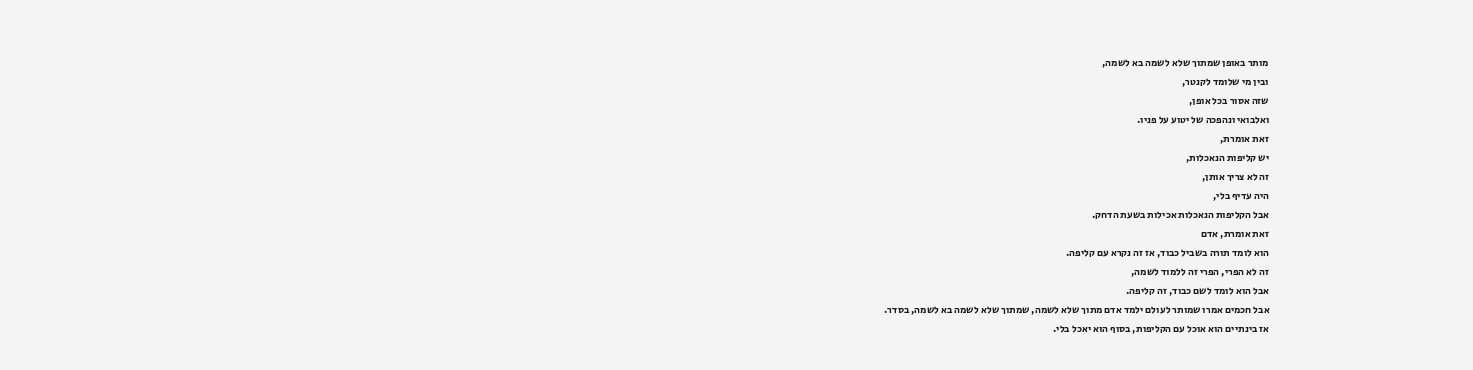מותר באופן שמתוך שלא לשמה בא לשמה,
ובין מי שלומד לקנטר,
שזה אסור בכל אופן,
ואלבואי ונהפכה של יטוע על פניו.
זאת אומרת,
יש קליפות הנאכלות,
זה לא צריך אותן,
היה עדיף בלי,
אבל הקליפות הנאכלות אכילות בשעת הדחק.
זאת אומרת, אדם
הוא לומד תורה בשביל כבוד, אז זה נקרא עם קליפה.
זה לא הפרי, הפרי זה ללמוד לשמה,
אבל הוא לומד לשם כבוד, זה קליפה.
אבל חכמים אמרו שמותר לעולם ילמד אדם מתוך שלא לשמה, שמתוך שלא לשמה בא לשמה, בסדר.
אז בינתיים הוא אוכל עם הקליפות, בסוף הוא יאכל בלי.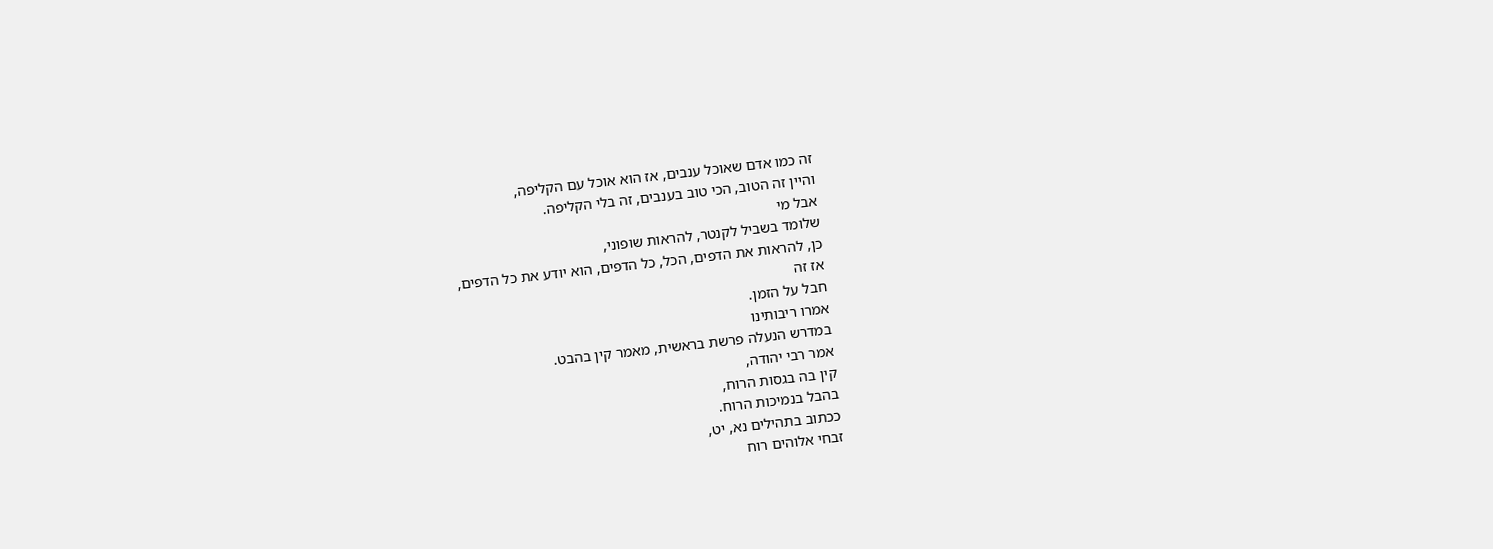זה כמו אדם שאוכל ענבים, אז הוא אוכל עם הקליפה,
והיין זה הטוב, הכי טוב בענבים, זה בלי הקליפה.
אבל מי
שלומד בשביל לקנטר, להראות שופוני,
כן, להראות את הדפים, הכל, כל הדפים, הוא יודע את כל הדפים,
אז זה
חבל על הזמן.
אמרו ריבותינו
במדרש הנעלה פרשת בראשית, מאמר קין בהבט.
אמר רבי יהודה,
קין בה בגסות הרוח,
בהבל בנמיכות הרוח.
ככתוב בתהילים נא, יט,
זבחי אלוהים רוח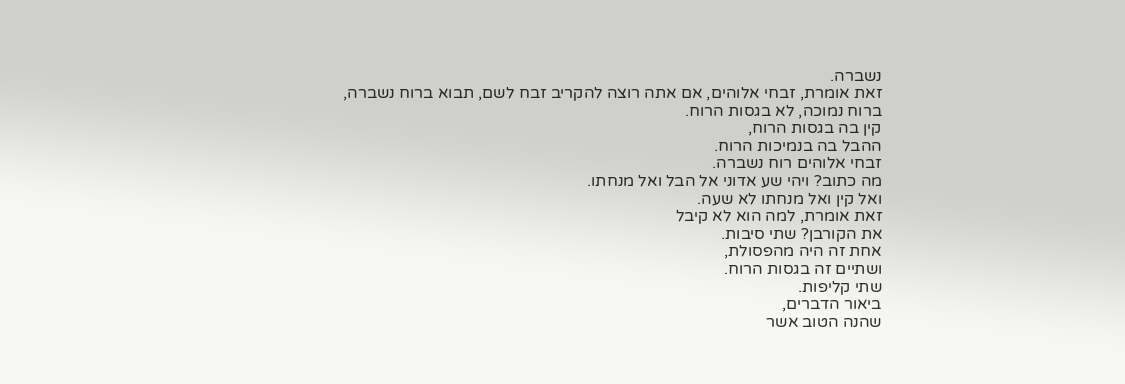נשברה.
זאת אומרת, זבחי אלוהים, אם אתה רוצה להקריב זבח לשם, תבוא ברוח נשברה,
ברוח נמוכה, לא בגסות הרוח.
קין בה בגסות הרוח,
ההבל בה בנמיכות הרוח.
זבחי אלוהים רוח נשברה.
מה כתוב? ויהי שע אדוני אל הבל ואל מנחתו.
ואל קין ואל מנחתו לא שעה.
זאת אומרת, למה הוא לא קיבל
את הקורבן? שתי סיבות.
אחת זה היה מהפסולת,
ושתיים זה בגסות הרוח.
שתי קליפות.
ביאור הדברים,
שהנה הטוב אשר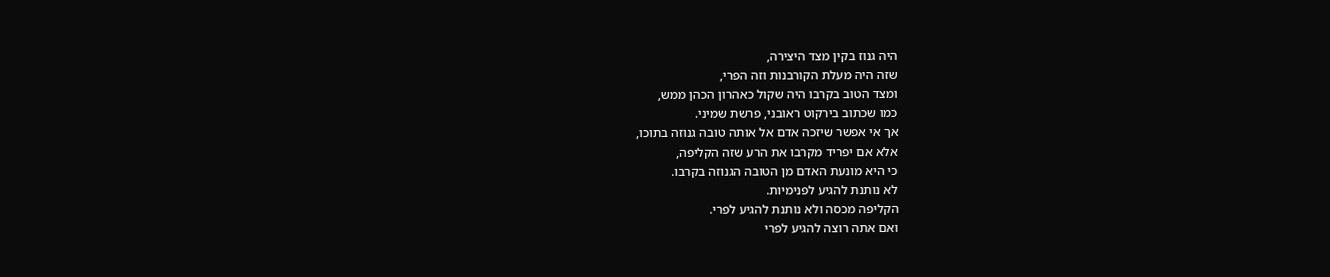היה גנוז בקין מצד היצירה,
שזה היה מעלת הקורבנות וזה הפרי,
ומצד הטוב בקרבו היה שקול כאהרון הכהן ממש,
כמו שכתוב בירקוט ראובני, פרשת שמיני.
אך אי אפשר שיזכה אדם אל אותה טובה גנוזה בתוכו,
אלא אם יפריד מקרבו את הרע שזה הקליפה,
כי היא מונעת האדם מן הטובה הגנוזה בקרבו.
לא נותנת להגיע לפנימיות.
הקליפה מכסה ולא נותנת להגיע לפרי.
ואם אתה רוצה להגיע לפרי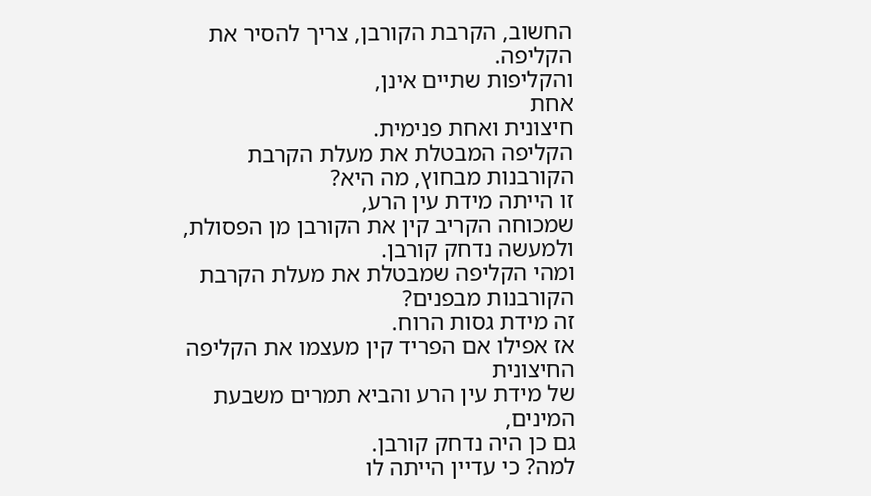החשוב, הקרבת הקורבן, צריך להסיר את הקליפה.
והקליפות שתיים אינן,
אחת
חיצונית ואחת פנימית.
הקליפה המבטלת את מעלת הקרבת הקורבנות מבחוץ, מה היא?
זו הייתה מידת עין הרע,
שמכוחה הקריב קין את הקורבן מן הפסולת,
ולמעשה נדחק קורבן.
ומהי הקליפה שמבטלת את מעלת הקרבת הקורבנות מבפנים?
זה מידת גסות הרוח.
אז אפילו אם הפריד קין מעצמו את הקליפה החיצונית
של מידת עין הרע והביא תמרים משבעת המינים,
גם כן היה נדחק קורבן.
למה? כי עדיין הייתה לו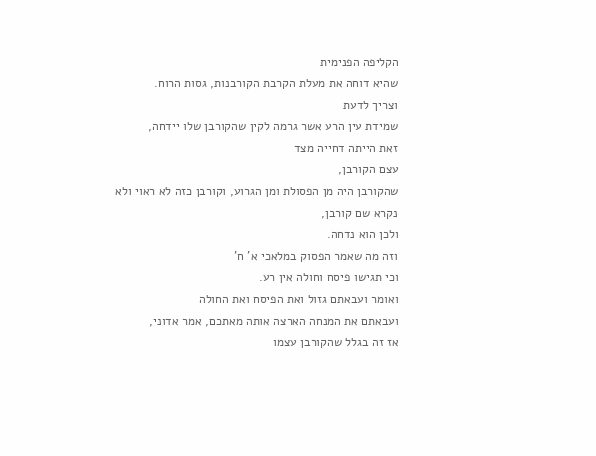הקליפה הפנימית
שהיא דוחה את מעלת הקרבת הקורבנות, גסות הרוח.
וצריך לדעת
שמידת עין הרע אשר גרמה לקין שהקורבן שלו יידחה,
זאת הייתה דחייה מצד
עצם הקורבן,
שהקורבן היה מן הפסולת ומן הגרוע, וקורבן כזה לא ראוי ולא נקרא שם קורבן,
ולכן הוא נדחה.
וזה מה שאמר הפסוק במלאכי א' ח'
וכי תגישו פיסח וחולה אין רע.
ואומר ועבאתם גזול ואת הפיסח ואת החולה
ועבאתם את המנחה הארצה אותה מאתכם, אמר אדוני,
אז זה בגלל שהקורבן עצמו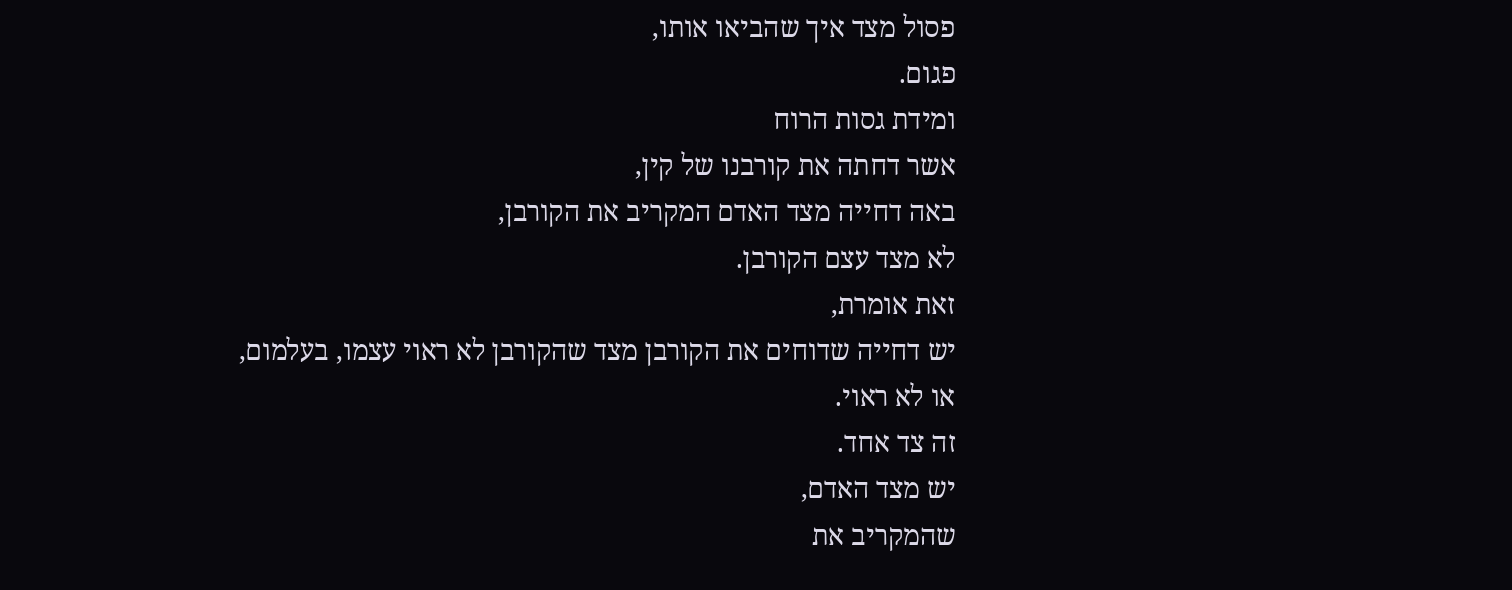פסול מצד איך שהביאו אותו,
פגום.
ומידת גסות הרוח
אשר דחתה את קורבנו של קין,
באה דחייה מצד האדם המקריב את הקורבן,
לא מצד עצם הקורבן.
זאת אומרת,
יש דחייה שדוחים את הקורבן מצד שהקורבן לא ראוי עצמו, בעלמום,
או לא ראוי.
זה צד אחד.
יש מצד האדם,
שהמקריב את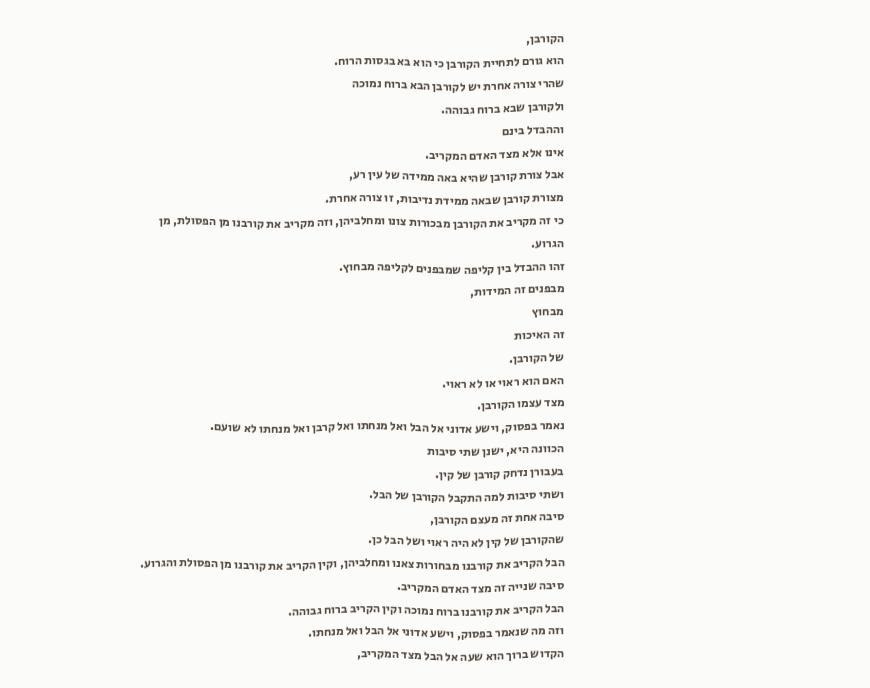הקורבן,
הוא גורם לתחיית הקורבן כי הוא בא בגסות הרוח.
שהרי צורה אחרת יש לקורבן הבא ברוח נמוכה
ולקורבן שבא ברוח גבוהה.
וההבדל בינם
אינו אלא מצד האדם המקריב.
אבל צורת קורבן שהיא באה ממידה של עין רע,
מצורת קורבן שבאה ממידת נדיבות, זו צורה אחרת.
כי זה מקריב את הקורבן מבכורות צונו ומחלביהן, וזה מקריב את קורבנו מן הפסולת, מן הגרוע.
זהו ההבדל בין קליפה שמבפנים לקליפה מבחוץ.
מבפנים זה המידות,
מבחוץ
זה האיכות
של הקורבן.
האם הוא ראוי או לא ראוי.
מצד עצמו הקורבן.
נאמר בפסוק, וישע אדוני אל הבל ואל מנחתו ואל קרבן ואל מנחתו לא שועם.
הכוונה היא, ישנן שתי סיבות
בעבורן נדחק קורבן של קין.
ושתי סיבות למה התקבל הקורבן של הבל.
סיבה אחת זה מעצם הקורבן,
שהקורבן של קין לא היה ראוי ושל הבל כן.
הבל הקריב את קורבנו מבחורות צאנו ומחלביהן, וקין הקריב את קורבנו מן הפסולת והגרוע.
סיבה שנייה זה מצד האדם המקריב.
הבל הקריב את קורבנו ברוח נמוכה וקין הקריב ברוח גבוהה.
וזה מה שנאמר בפסוק, וישע אדוני אל הבל ואל מנחתו.
הקדוש ברוך הוא שעה אל הבל מצד המקריב,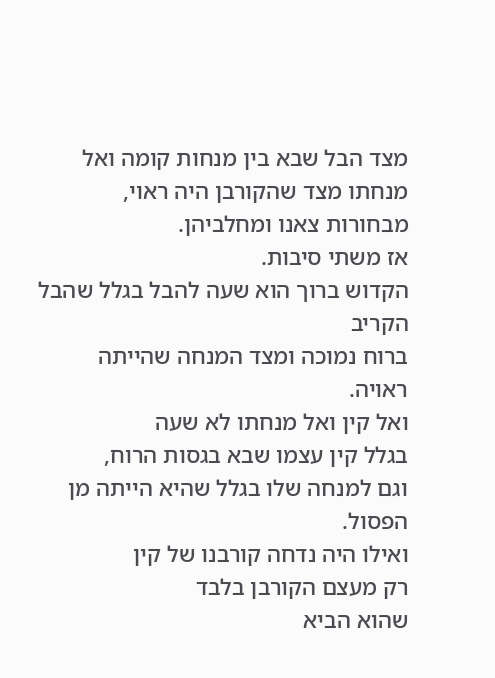מצד הבל שבא בין מנחות קומה ואל מנחתו מצד שהקורבן היה ראוי, מבחורות צאנו ומחלביהן.
אז משתי סיבות.
הקדוש ברוך הוא שעה להבל בגלל שהבל הקריב
ברוח נמוכה ומצד המנחה שהייתה ראויה.
ואל קין ואל מנחתו לא שעה
בגלל קין עצמו שבא בגסות הרוח,
וגם למנחה שלו בגלל שהיא הייתה מן הפסול.
ואילו היה נדחה קורבנו של קין
רק מעצם הקורבן בלבד
שהוא הביא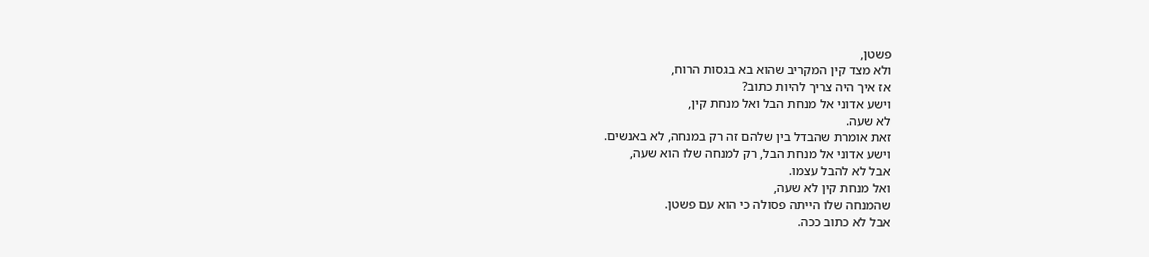פשטן,
ולא מצד קין המקריב שהוא בא בגסות הרוח,
אז איך היה צריך להיות כתוב?
וישע אדוני אל מנחת הבל ואל מנחת קין,
לא שעה.
זאת אומרת שהבדל בין שלהם זה רק במנחה, לא באנשים.
וישע אדוני אל מנחת הבל, רק למנחה שלו הוא שעה,
אבל לא להבל עצמו.
ואל מנחת קין לא שעה,
שהמנחה שלו הייתה פסולה כי הוא עם פשטן.
אבל לא כתוב ככה.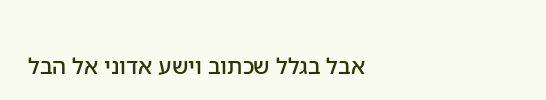אבל בגלל שכתוב וישע אדוני אל הבל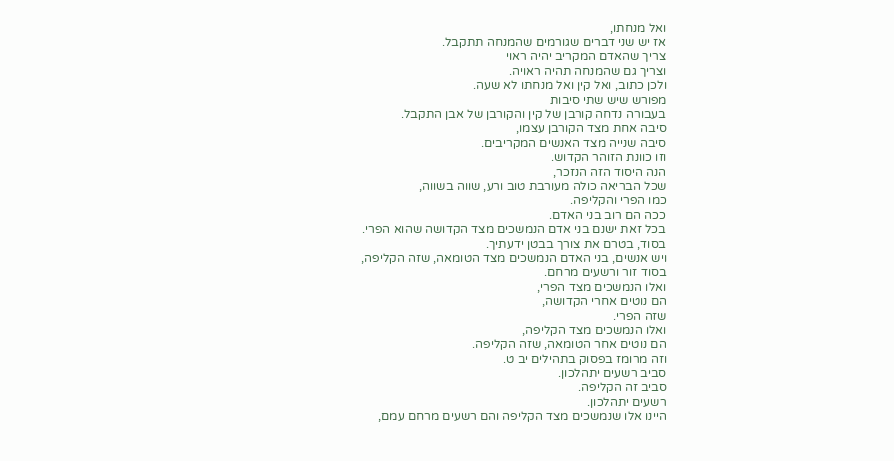ואל מנחתו,
אז יש שני דברים שגורמים שהמנחה תתקבל.
צריך שהאדם המקריב יהיה ראוי
וצריך גם שהמנחה תהיה ראויה.
ולכן כתוב, ואל קין ואל מנחתו לא שעה.
מפורש שיש שתי סיבות
בעבורה נדחה קורבן של קין והקורבן של אבן התקבל.
סיבה אחת מצד הקורבן עצמו,
סיבה שנייה מצד האנשים המקריבים.
וזו כוונת הזוהר הקדוש.
הנה היסוד הזה הנזכר,
שכל הבריאה כולה מעורבת טוב ורע, שווה בשווה,
כמו הפרי והקליפה.
ככה הם רוב בני האדם.
בכל זאת ישנם בני אדם הנמשכים מצד הקדושה שהוא הפרי.
בסוד, בטרם את צורך בבטן ידעתיך.
ויש אנשים, בני האדם הנמשכים מצד הטומאה, שזה הקליפה,
בסוד זור ורשעים מרחם.
ואלו הנמשכים מצד הפרי,
הם נוטים אחרי הקדושה,
שזה הפרי.
ואלו הנמשכים מצד הקליפה,
הם נוטים אחר הטומאה, שזה הקליפה.
וזה מרומז בפסוק בתהילים יב ט.
סביב רשעים יתהלכון.
סביב זה הקליפה.
רשעים יתהלכון.
היינו אלו שנמשכים מצד הקליפה והם רשעים מרחם עמם,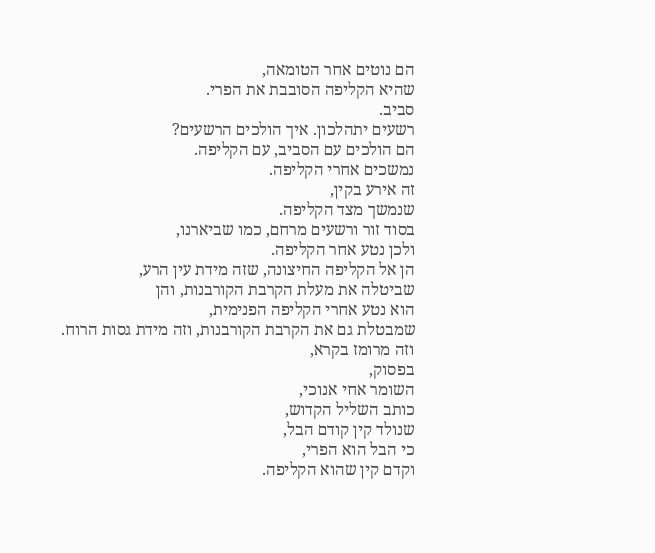הם נוטים אחר הטומאה,
שהיא הקליפה הסובבת את הפרי.
סביב.
רשעים יתהלכון. איך הולכים הרשעים?
הם הולכים עם הסביב, עם הקליפה.
נמשכים אחרי הקליפה.
זה אירע בקין,
שנמשך מצד הקליפה.
בסוד זור ורשעים מרחם, כמו שביארנו,
ולכן נטע אחר הקליפה.
הן אל הקליפה החיצונה, שזה מידת עין הרע,
שביטלה את מעלת הקרבת הקורבנות, והן
הוא נטע אחרי הקליפה הפנימית,
שמבטלת גם את הקרבת הקורבנות, וזה מידת גסות הרוח.
וזה מרומז בקרא,
בפסוק,
השומר אחי אנוכי,
כותב השליל הקדוש,
שנולד קין קודם הבל,
כי הבל הוא הפרי,
וקדם קין שהוא הקליפה.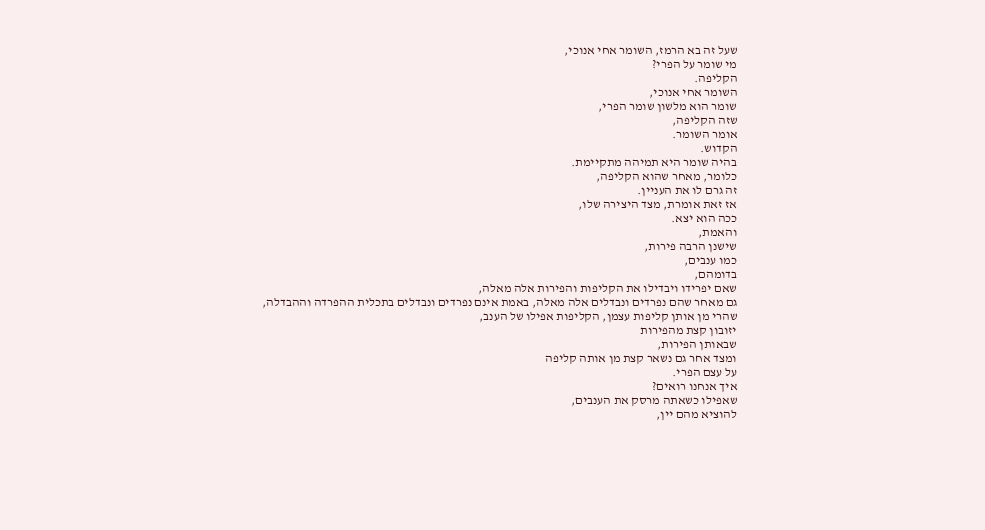שעל זה בא הרמז, השומר אחי אנוכי,
מי שומר על הפרי?
הקליפה.
השומר אחי אנוכי,
שומר הוא מלשון שומר הפרי,
שזה הקליפה,
אומר השומר.
הקדוש.
בהיה שומר היא תמיהה מתקיימת.
כלומר, מאחר שהוא הקליפה,
זה גרם לו את העניין.
אז זאת אומרת, מצד היצירה שלו,
ככה הוא יצא.
והאמת,
שישנן הרבה פירות,
כמו ענבים,
בדומהם,
שאם יפרידו ויבדילו את הקליפות והפירות אלה מאלה,
גם מאחר שהם נפרדים ונבדלים אלה מאלה, באמת אינם נפרדים ונבדלים בתכלית ההפרדה וההבדלה,
שהרי מן אותן קליפות עצמן, הקליפות אפילו של הענב,
יזובון קצת מהפירות
שבאותן הפירות,
ומצד אחר גם נשאר קצת מן אותה קליפה
על עצם הפרי.
איך אנחנו רואים?
שאפילו כשאתה מרסק את הענבים,
להוציא מהם יין,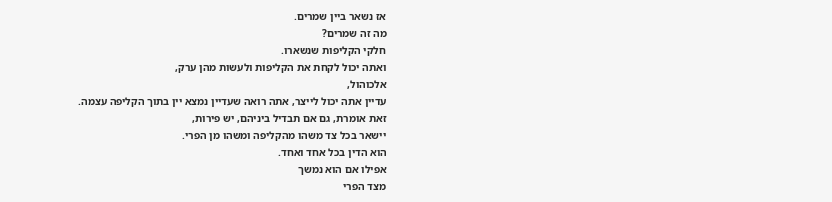אז נשאר ביין שמרים.
מה זה שמרים?
חלקי הקליפות שנשארו.
ואתה יכול לקחת את הקליפות ולעשות מהן ערק,
אלכוהול,
עדיין אתה יכול לייצר, אתה רואה שעדיין נמצא יין בתוך הקליפה עצמה.
זאת אומרת, גם אם תבדיל ביניהם, יש פירות,
יישאר בכל צד משהו מהקליפה ומשהו מן הפרי.
הוא הדין בכל אחד ואחד.
אפילו אם הוא נמשך
מצד הפרי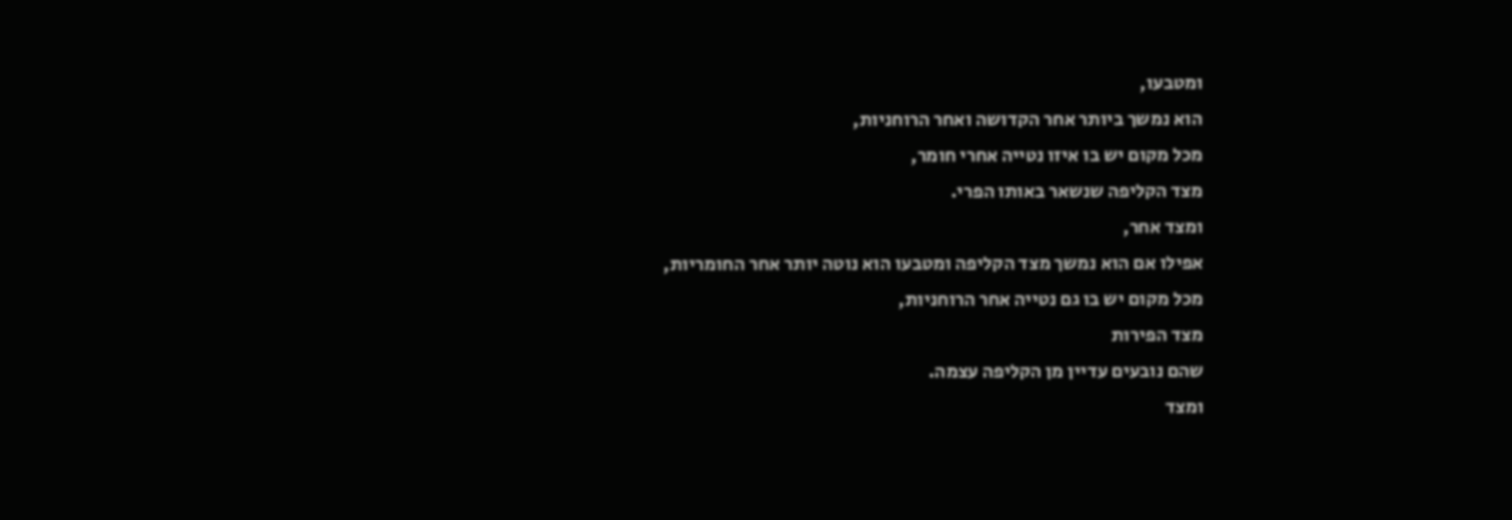ומטבעו,
הוא נמשך ביותר אחר הקדושה ואחר הרוחניות,
מכל מקום יש בו איזו נטייה אחרי חומר,
מצד הקליפה שנשאר באותו הפרי.
ומצד אחר,
אפילו אם הוא נמשך מצד הקליפה ומטבעו הוא נוטה יותר אחר החומריות,
מכל מקום יש בו גם נטייה אחר הרוחניות,
מצד הפירות
שהם נובעים עדיין מן הקליפה עצמה.
ומצד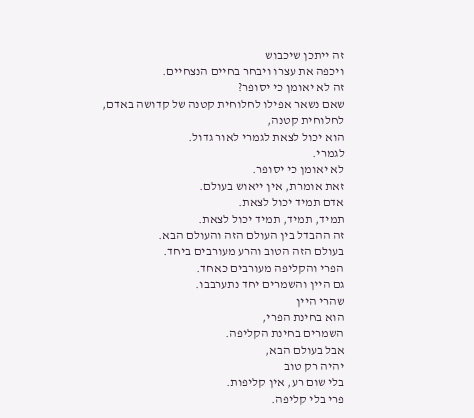זה ייתכן שיכבוש
ויכפה את עצרו ויבחר בחיים הנצחיים.
זה לא יאומן כי יסופר?
שאם נשאר אפילו לחלוחית קטנה של קדושה באדם, לחלוחית קטנה,
הוא יכול לצאת לגמרי לאור גדול.
לגמרי.
לא יאומן כי יסופר.
זאת אומרת, אין ייאוש בעולם.
אדם תמיד יכול לצאת.
תמיד, תמיד, תמיד יכול לצאת.
זה ההבדל בין העולם הזה והעולם הבא.
בעולם הזה הטוב והרע מעורבים ביחד.
הפרי והקליפה מעורבים כאחד.
גם היין והשמרים יחד נתערבבו.
שהרי היין
הוא בחינת הפרי,
השמרים בחינת הקליפה.
אבל בעולם הבא,
יהיה רק טוב
בלי שום רע, אין קליפות.
פרי בלי קליפה.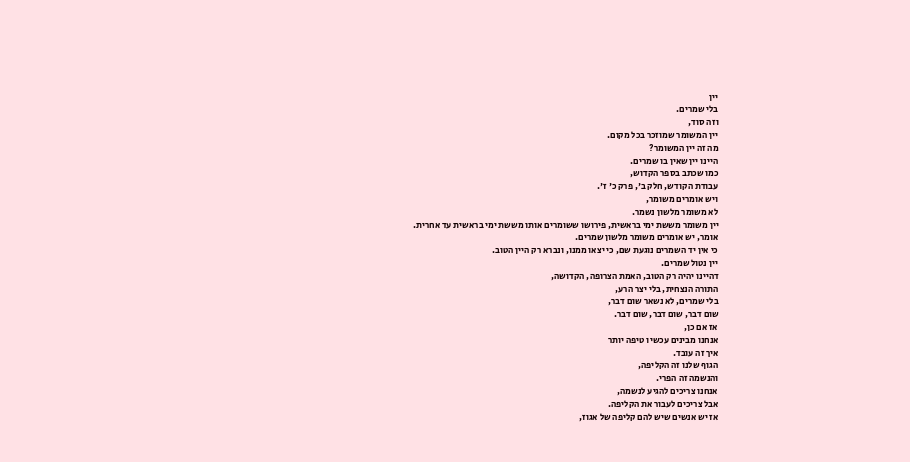יין
בלי שמרים.
וזה סוד,
יין המשומר שמוזכר בכל מקום.
מה זה יין המשומר?
היינו יין שאין בו שמרים.
כמו שכתב בספר הקדוש,
עבודת הקודש, חלק ב', פרק כ' ז'.
ויש אומרים משומר,
לא משומר מלשון נשמר.
יין משומר מששת ימי בראשית, פירושו ששומרים אותו מששת ימי בראשית עד אחרית.
אומר, יש אומרים משומר מלשון שמרים.
כי אין יד השמרים נוגעת שם, כי יצאו ממנו, ונברא רק היין הטוב.
יין נטול שמרים.
דהיינו יהיה רק הטוב, האמת הצרופה, הקדושה,
התורה הנצחית, בלי יצר הרע,
בלי שמרים, לא נשאר שום דבר,
שום דבר, שום דבר, שום דבר.
אז אם כן,
אנחנו מבינים עכשיו טיפה יותר
איך זה עובד.
הגוף שלנו זה הקליפה,
והנשמה זה הפרי.
אנחנו צריכים להגיע לנשמה,
אבל צריכים לעבור את הקליפה.
אז יש אנשים שיש להם קליפה של אגוז,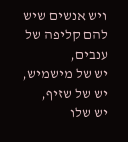ויש אנשים שיש להם קליפה של ענבים,
יש של מישמיש,
יש של שזיף,
יש שלו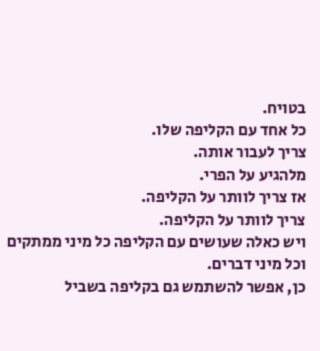בטויח.
כל אחד עם הקליפה שלו.
צריך לעבור אותה.
מלהגיע על הפרי.
אז צריך לוותר על הקליפה.
צריך לוותר על הקליפה.
ויש כאלה שעושים עם הקליפה כל מיני ממתקים וכל מיני דברים.
כן, אפשר להשתמש גם בקליפה בשביל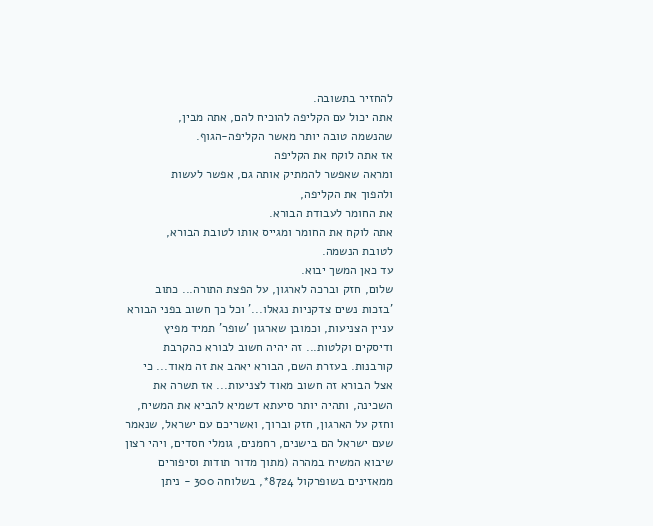להחזיר בתשובה.
אתה יכול עם הקליפה להוכיח להם, אתה מבין,
שהנשמה טובה יותר מאשר הקליפה-הגוף.
אז אתה לוקח את הקליפה
ומראה שאפשר להמתיק אותה גם, אפשר לעשות
ולהפוך את הקליפה,
את החומר לעבודת הבורא.
אתה לוקח את החומר ומגייס אותו לטובת הבורא,
לטובת הנשמה.
עד כאן המשך יבוא.
שלום, חזק וברכה לארגון, על הפצת התורה... כתוב 'בזכות נשים צדקניות נגאלו...' וכל כך חשוב בפני הבורא עניין הצניעות, וכמובן שארגון 'שופר' תמיד מפיץ ודיסקים וקלטות... זה יהיה חשוב לבורא כהקרבת קורבנות. בעזרת השם, הבורא יאהב את זה מאוד... כי אצל הבורא זה חשוב מאוד לצניעות... אז תשרה את השכינה, ותהיה יותר סיעתא דשמיא להביא את המשיח, וחזק על הארגון, חזק וברוך, ואשריכם עם ישראל, שנאמר שעם ישראל הם בישנים, רחמנים, גומלי חסדים, ויהי רצון שיבוא המשיח במהרה (מתוך מדור תודות וסיפורים ממאזינים בשופרקול 8724*, בשלוחה 300 - ניתן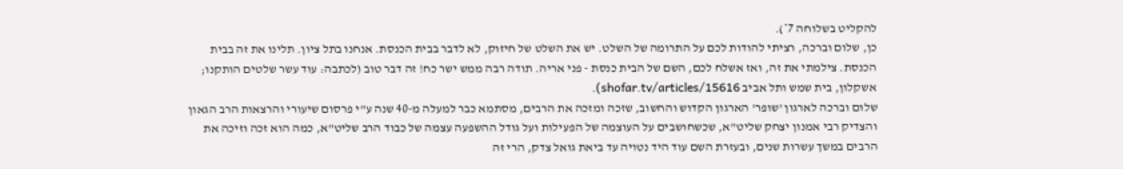להקליט בשלוחה 7*).
כן, שלום וברכה, רציתי להודות לכם על התרומה של השלט. יש את השלט של חיזוק, לא לדבר בבית הכנסת. אנחנו בתל ציון. תלינו את זה בבית הכנסת. צילמתי את זה, ואז אשלח לכם, השם של הבית כנסת - פני אריה. תודה רבה ממש ישר כח! זה דבר טוב (לכתבה: עוד עשר שלטים הותקנו; אשקלון, בית שמש ותל אביב shofar.tv/articles/15616).
שלום וברכה לארגון 'שופר' הארגון הקדוש והחשוב, שזכה ומזכה את הרבים, מסתמא כבר למעלה מ-40 שנה ע"י פרסום שיעורי והרצאות הרב הגאון והצדיק רבי אמנון יצחק שליט"א, שכשחושבים על העוצמה של הפעילות ועל גודל ההשפעה עצמה של כבוד הרב שליט"א, כמה הוא זכה וזיכה את הרבים במשך עשרות שנים, ובעזרת השם עוד היד נטויה עד ביאת גואל צדק, הרי זה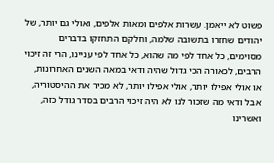פשוט לא ייאמן. עשרות אלפים ומאות אלפים, ואולי גם יותר, של יהודים שחזרו בתשובה שלמה, וחלקם התחזקו בדברים מסוימים, כל אחד לפי מה שהוא, כל אחד לפי עניינו, הרי זה זיכוי הרבים, לכאורה הכי גדול שהיה ודאי במאה השנים האחרונות, או אולי אפילו יותר, אולי אפילו יותר, לא מכיר את ההיסטוריה, אבל ודאי מה שזכור לנו לא היה זיכוי הרבים בסדר גודל כזה, ואשרינו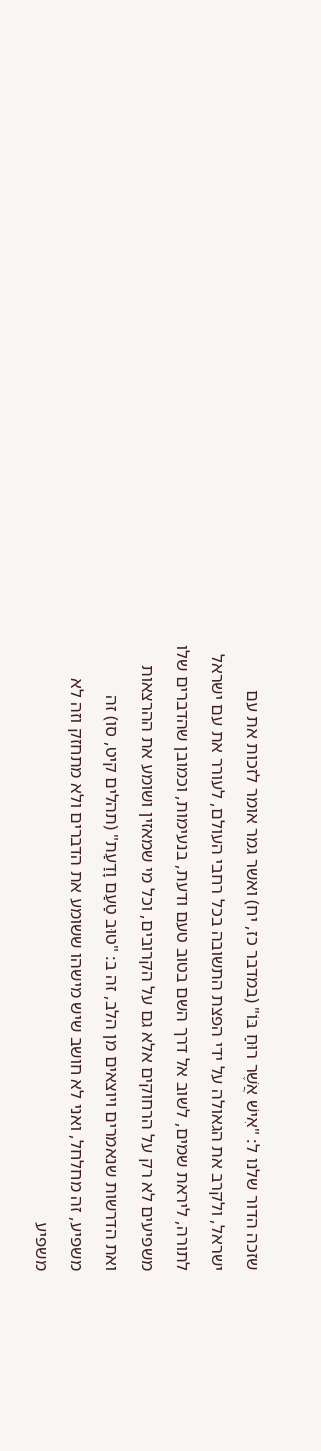שזכה הדור שלנו ל: "אִישׁ אֲשֶׁר רוּחַ בּוֹ" (במדבר כז, יח) ואשר גמר אומר לזכות את עם ישראל, ולקרב את הגאולה על ידי הפצת התשובה בכל רחבי העולם, לעורר את עם ישראל לתורה, ליראת שמים, לשוב אל דרך השם בטוב טעם ודעת, בנעימות, וכמובן שהדברים שלו משפיעים לא רק על הרחוקים אלא גם על הקרובים, וכל מי שמאזין ושומע את ההרצאות ואת הדרשות שנאמרים ויוצאים מן הלב, זה ב: "טוּב טַעַם וָדַעַת" (תהלים קיט, סו) זה משפיע, זה מחלחל, ואני לא חושב שיש מישהו ששומע את הדברים ולא מתחזק וזה לא משפיע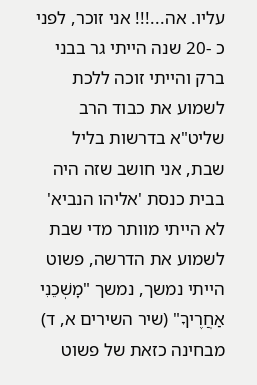עליו. אה...!!! אני זוכר, לפני כ -20 שנה הייתי גר בבני ברק והייתי זוכה ללכת לשמוע את כבוד הרב שליט"א בדרשות בליל שבת, אני חושב שזה היה בבית כנסת 'אליהו הנביא' לא הייתי מוותר מדי שבת לשמוע את הדרשה, פשוט הייתי נמשך, נמשך "מׇשְׁכֵנִי אַחֲרֶיךָ" (שיר השירים א, ד) מבחינה כזאת של פשוט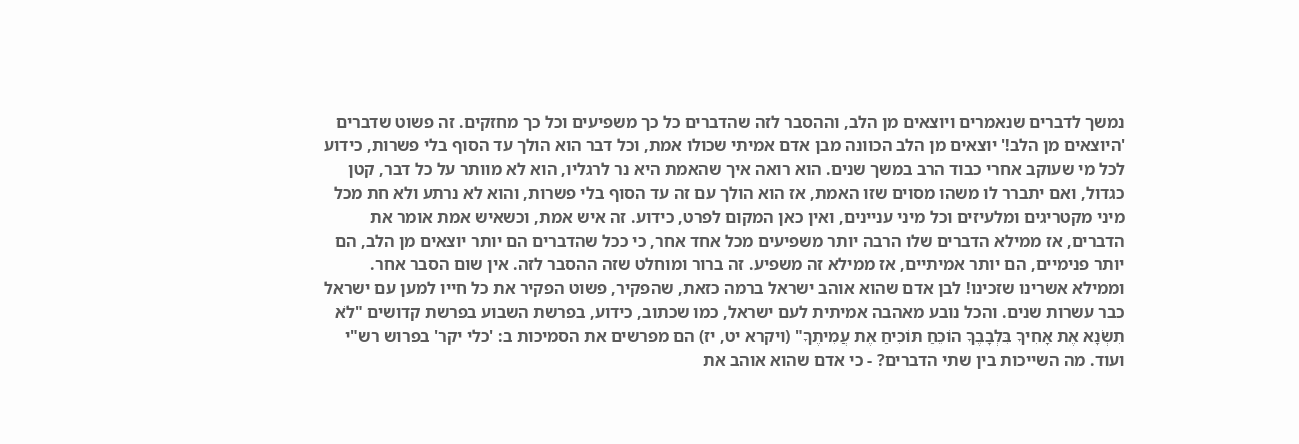נמשך לדברים שנאמרים ויוצאים מן הלב, וההסבר לזה שהדברים כל כך משפיעים וכל כך מחזקים. זה פשוט שדברים 'היוצאים מן הלב!' יוצאים מן הלב הכוונה מבן אדם אמיתי שכולו אמת, וכל דבר הוא הולך עד הסוף בלי פשרות, כידוע לכל מי שעוקב אחרי כבוד הרב במשך שנים. הוא רואה איך שהאמת היא נר לרגליו, הוא לא מוותר על כל דבר, קטן כגדול, ואם יתברר לו משהו מסוים שזו האמת, אז הוא הולך עם זה עד הסוף בלי פשרות, והוא לא נרתע ולא חת מכל מיני מקטריגים ומלעיזים וכל מיני עניינים, ואין כאן המקום לפרט, כידוע. זה איש אמת, וכשאיש אמת אומר את הדברים, אז ממילא הדברים שלו הרבה יותר משפיעים מכל אחד אחר, כי ככל שהדברים הם יותר יוצאים מן הלב, הם יותר פנימיים, הם יותר אמיתיים, אז ממילא זה משפיע. זה ברור ומוחלט שזה ההסבר לזה. אין שום הסבר אחר. וממילא אשרינו שזכינו! לבן אדם שהוא אוהב ישראל ברמה כזאת, שהפקיר, פשוט הפקיר את כל חייו למען עם ישראל כבר עשרות שנים. והכל נובע מאהבה אמיתית לעם ישראל, כמו שכתוב, כידוע, בפרשת השבוע בפרשת קדושים "לֹא תִשְׂנָא אֶת אָחִיךָ בִּלְבָבֶךָ הוֹכֵחַ תּוֹכִיחַ אֶת עֲמִיתֶךָ" (ויקרא יט, יז) הם מפרשים את הסמיכות ב: 'כלי יקר' בפרוש רש"י ועוד. מה השייכות בין שתי הדברים? - כי אדם שהוא אוהב את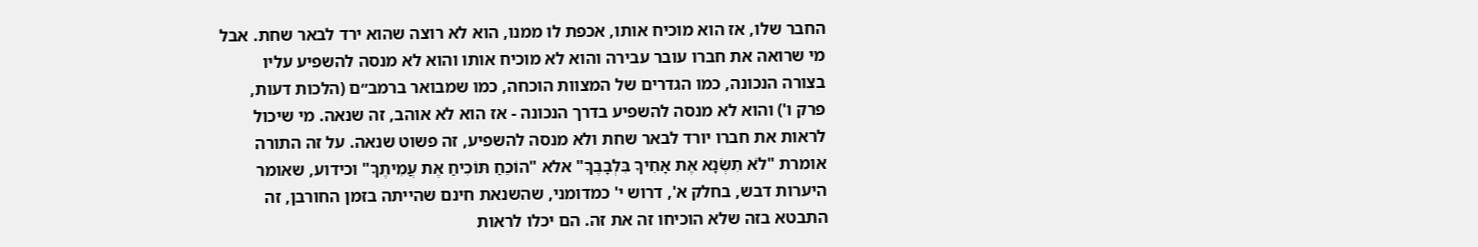החבר שלו, אז הוא מוכיח אותו, אכפת לו ממנו, הוא לא רוצה שהוא ירד לבאר שחת. אבל מי שרואה את חברו עובר עבירה והוא לא מוכיח אותו והוא לא מנסה להשפיע עליו בצורה הנכונה, כמו הגדרים של המצוות הוכחה, כמו שמבואר ברמב״ם (הלכות דעות, פרק ו') והוא לא מנסה להשפיע בדרך הנכונה - אז הוא לא אוהב, זה שנאה. מי שיכול לראות את חברו יורד לבאר שחת ולא מנסה להשפיע, זה פשוט שנאה. על זה התורה אומרת "לֹא תִשְׂנָא אֶת אָחִיךָ בִּלְבָבֶךָ" אלא "הוֹכֵחַ תּוֹכִיחַ אֶת עֲמִיתֶךָ" וכידוע, שאומר היערות דבש, בחלק א', דרוש י' כמדומני, שהשנאת חינם שהייתה בזמן החורבן, זה התבטא בזה שלא הוכיחו זה את זה. הם יכלו לראות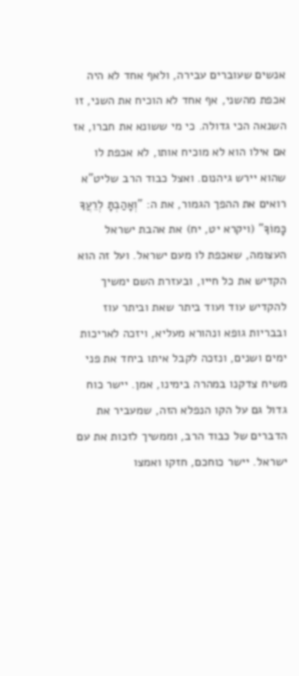אנשים שעוברים עבירה, ולאף אחד לא היה אכפת מהשני, אף אחד לא הוכיח את השני, זו השנאה הכי גדולה. כי מי ששונא את חברו, אז אם אילו הוא לא מוכיח אותו, לא אכפת לו שהוא יירש גיהנום. ואצל כבוד הרב שליט"א רואים את ההפך הגמור, את ה: "וְאָהַבְתָּ לְרֵעֲךָ כָּמוֹךָ" (ויקרא יט, יח) את אהבת ישראל העצומה, שאכפת לו מעם ישראל. ועל זה הוא הקדיש את כל חייו, ובעזרת השם ימשיך להקדיש עוד ועוד ביתר שאת וביתר עוז ובבריות גופא ונהורא מעליא, ויזכה לאריכות ימים ושנים, ונזכה לקבל איתו ביחד את פני משיח צדקנו במהרה בימינו, אמן. יישר כוח גדול גם על הקו הנפלא הזה, שמעביר את הדברים של כבוד הרב, וממשיך לזכות את עם ישראל. יישר כוחכם, חזקו ואמצו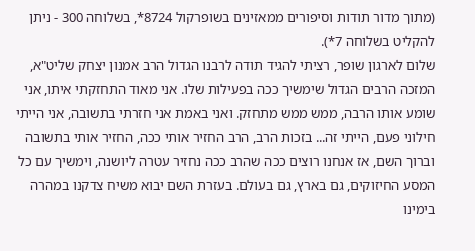(מתוך מדור תודות וסיפורים ממאזינים בשופרקול 8724*, בשלוחה 300 - ניתן להקליט בשלוחה 7*).
שלום לארגון שופר, רציתי להגיד תודה לרבנו הגדול הרב אמנון יצחק שליט"א, המזכה הרבים הגדול שימשיך ככה בפעילות שלו. אני מאוד התחזקתי איתו, אני שומע אותו הרבה, ממש ממש מתחזק. ואני באמת אני חזרתי בתשובה, אני הייתי חילוני פעם, הייתי זה... בזכות הרב, הרב החזיר אותי ככה, החזיר אותי בתשובה וברוך השם, אז אנחנו רוצים ככה שהרב ככה נחזיר עטרה ליושנה, וימשיך עם כל המסע החיזוקים, גם בארץ, גם בעולם. בעזרת השם יבוא משיח צדקנו במהרה בימינו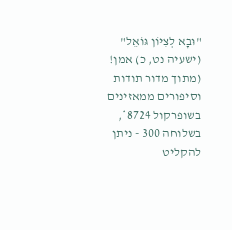"וּבָא לְצִיּוֹן גּוֹאֵל" (ישעיה נט, כ) אמן! (מתוך מדור תודות וסיפורים ממאזינים בשופרקול 8724*, בשלוחה 300 - ניתן להקליט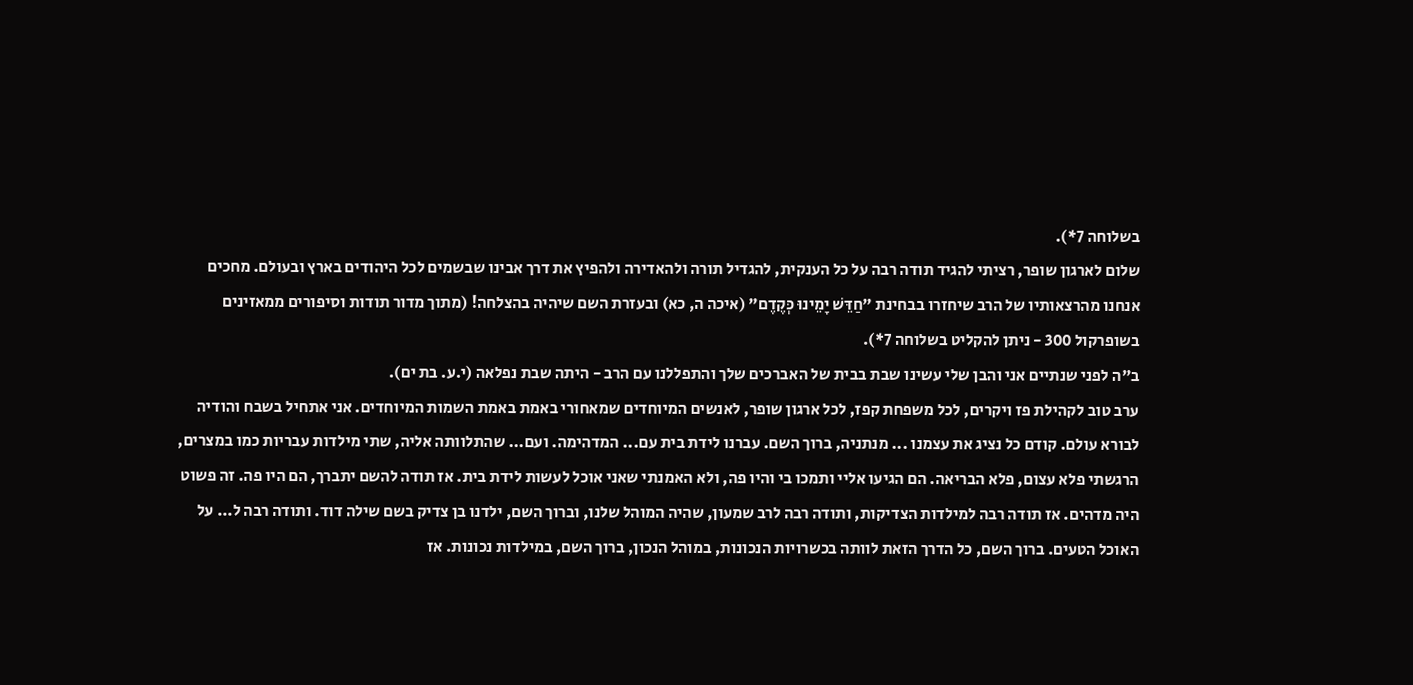בשלוחה 7*).
שלום לארגון שופר, רציתי להגיד תודה רבה על כל הענקית, להגדיל תורה ולהאדירה ולהפיץ את דרך אבינו שבשמים לכל היהודים בארץ ובעולם. מחכים אנחנו מהרצאותיו של הרב שיחזרו בבחינת "חַדֵּשׁ יָמֵינוּ כְּקֶדֶם" (איכה ה, כא) ובעזרת השם שיהיה בהצלחה! (מתוך מדור תודות וסיפורים ממאזינים בשופרקול 300 - ניתן להקליט בשלוחה 7*).
ב"ה לפני שנתיים אני והבן שלי עשינו שבת בבית של האברכים שלך והתפללנו עם הרב - היתה שבת נפלאה (י.ע. בת ים).
ערב טוב לקהילת פז ויקרים, לכל משפחת קפז, לכל ארגון שופר, לאנשים המיוחדים שמאחורי באמת באמת השמות המיוחדים. אני אתחיל בשבח והודיה לבורא עולם. קודם כל נציג את עצמנו ... מנתניה, ברוך השם. עברנו לידת בית עם... המדהימה. ועם... שהתלוותה אליה, שתי מילדות עבריות כמו במצרים, הרגשתי פלא עצום, פלא הבריאה. הם הגיעו אליי ותמכו בי והיו פה, ולא האמנתי שאני אוכל לעשות לידת בית. אז תודה להשם יתברך, הם היו פה. זה פשוט היה מדהים. אז תודה רבה למילדות הצדיקות, ותודה רבה לרב שמעון, שהיה המוהל שלנו, וברוך השם, ילדנו בן צדיק בשם שילה דוד. ותודה רבה ל... על האוכל הטעים. ברוך השם, כל הדרך הזאת לוותה בכשרויות הנכונות, במוהל הנכון, ברוך השם, במילדות נכונות. אז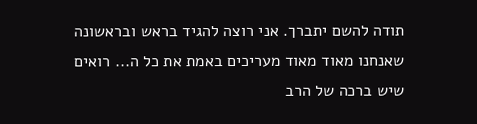תודה להשם יתברך. אני רוצה להגיד בראש ובראשונה שאנחנו מאוד מאוד מעריכים באמת את כל ה... רואים שיש ברכה של הרב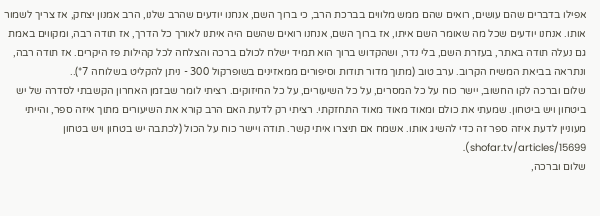אפילו בדברים שהם עושים, רואים שהם ממש מלווים בברכת הרב, כי ברוך השם, אנחנו יודעים שהרב שלנו, הרב אמנון יצחק, אז צריך לשמור אותו. אנחנו יודעים שכל מה שאומר השם איתו, אז ברוך השם, אנחנו רואים שהשם היה איתנו לאורך כל הדרך, אז תודה רבה, ומקווים באמת גם נעלה תודה באתר, בעזרת השם, בלי נדר, ושהקדוש ברוך הוא תמיד ישלח לכולם ברכה והצלחה לכל קהילות פז היקרים. אז תודה רבה, ונתראה בביאת המשיח הקרוב. ערב טוב (מתוך מדור תודות וסיפורים ממאזינים בשופרקול 300 - ניתן להקליט בשלוחה 7*)..
שלום וברכה לקו החשוב, יישר כוח על כל המסרים, על כל השיעורים, על כל החיזוקים. רציתי לומר שבזמן האחרון הקשבתי לסדרה של יש ביטחון ויש ביטחון. שמעתי את כולם ומאוד מאוד מאוד התחזקתי. רציתי רק לדעת האם הרב קורא את השיעורים מתוך איזה ספר, והייתי מעוניין לדעת איזה ספר זה כדי להשיג אותו. אשמח אם תיצרו איתי קשר. תודה ויישר כוח על הכול (לכתבה יש בטחון ויש בטחון shofar.tv/articles/15699).
שלום וברכה,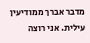מדבר אברך ממודיעין עילית. אני רוצה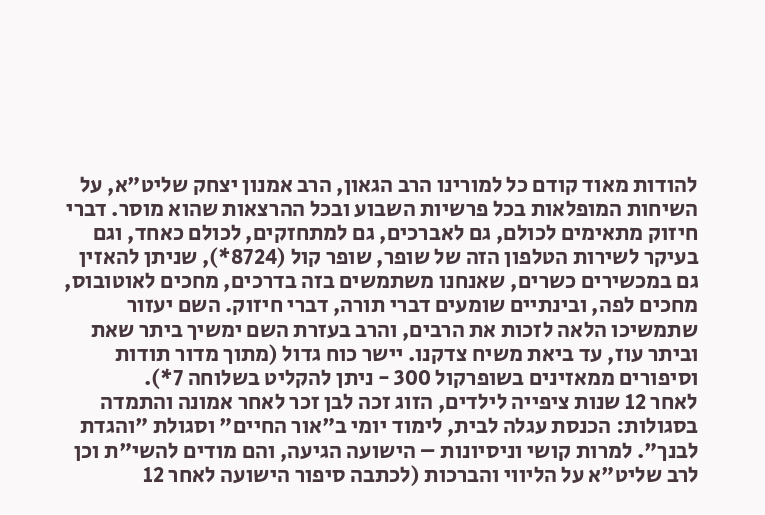להודות מאוד קודם כל למורינו הרב הגאון, הרב אמנון יצחק שליט"א, על השיחות המופלאות בכל פרשיות השבוע ובכל ההרצאות שהוא מוסר. דברי חיזוק מתאימים לכולם, גם לאברכים, גם למתחזקים, לכולם כאחד, וגם בעיקר לשירות הטלפון הזה של שופר, שופר קול (8724*), שניתן להאזין גם במכשירים כשרים, שאנחנו משתמשים בזה בדרכים, מחכים לאוטובוס, מחכים לפה, ובינתיים שומעים דברי תורה, דברי חיזוק. השם יעזור שתמשיכו הלאה לזכות את הרבים, והרב בעזרת השם ימשיך ביתר שאת וביתר עוז, עד ביאת משיח צדקנו. יישר כוח גדול (מתוך מדור תודות וסיפורים ממאזינים בשופרקול 300 - ניתן להקליט בשלוחה 7*).
לאחר 12 שנות ציפייה לילדים, הזוג זכה לבן זכר לאחר אמונה והתמדה בסגולות: הכנסת עגלה לבית, לימוד יומי ב"אור החיים" וסגולת "והגדת לבנך". למרות קושי וניסיונות – הישועה הגיעה, והם מודים להשי"ת וכן לרב שליט"א על הליווי והברכות (לכתבה סיפור הישועה לאחר 12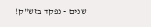שנים - נפקד בזש"ק!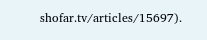shofar.tv/articles/15697).